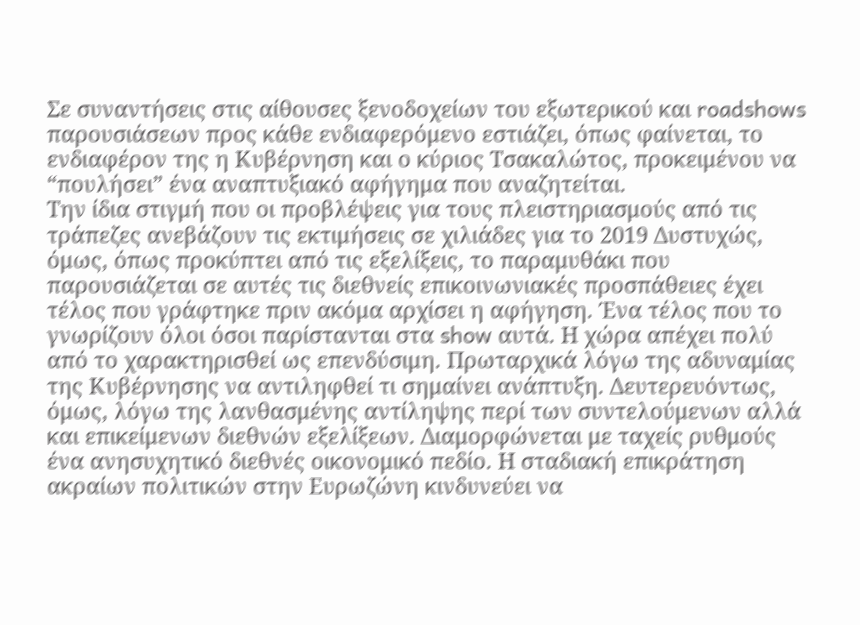Σε συναντήσεις στις αίθουσες ξενοδοχείων του εξωτερικού και roadshows παρουσιάσεων προς κάθε ενδιαφερόμενο εστιάζει, όπως φαίνεται, το ενδιαφέρον της η Κυβέρνηση και ο κύριος Τσακαλώτος, προκειμένου να “πουλήσει” ένα αναπτυξιακό αφήγημα που αναζητείται.
Την ίδια στιγμή που οι προβλέψεις για τους πλειστηριασμούς από τις τράπεζες ανεβάζουν τις εκτιμήσεις σε χιλιάδες για το 2019 Δυστυχώς, όμως, όπως προκύπτει από τις εξελίξεις, το παραμυθάκι που παρουσιάζεται σε αυτές τις διεθνείς επικοινωνιακές προσπάθειες έχει τέλος που γράφτηκε πριν ακόμα αρχίσει η αφήγηση. Ένα τέλος που το γνωρίζουν όλοι όσοι παρίστανται στα show αυτά. Η χώρα απέχει πολύ από το χαρακτηρισθεί ως επενδύσιμη. Πρωταρχικά λόγω της αδυναμίας της Κυβέρνησης να αντιληφθεί τι σημαίνει ανάπτυξη. Δευτερευόντως, όμως, λόγω της λανθασμένης αντίληψης περί των συντελούμενων αλλά και επικείμενων διεθνών εξελίξεων. Διαμορφώνεται με ταχείς ρυθμούς ένα ανησυχητικό διεθνές οικονομικό πεδίο. Η σταδιακή επικράτηση ακραίων πολιτικών στην Ευρωζώνη κινδυνεύει να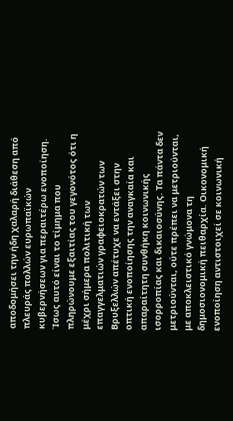αποδομήσει την ήδη χαλαρή διάθεση από πλευράς πολλών ευρωπαϊκών κυβερνήσεων για περαιτέρω ενοποίηση. Ίσως αυτό είναι το τίμημα που πληρώνουμε εξαιτίας του γεγονότος ότι η μέχρι σήμερα πολιτική των επαγγελματιών γραφειοκρατών των Βρυξελλών απέτυχε να εντάξει στην οπτική ενοποίησης την αναγκαία και απαραίτητη συνθήκη κοινωνικής ισορροπίας και δικαιοσύνης. Τα πάντα δεν μετριούνται, ούτε πρέπει να μετριούνται, με αποκλειστικό γνώμονα τη δημοσιονομική πειθαρχία. Οικονομική ενοποίηση αντιστοιχεί σε κοινωνική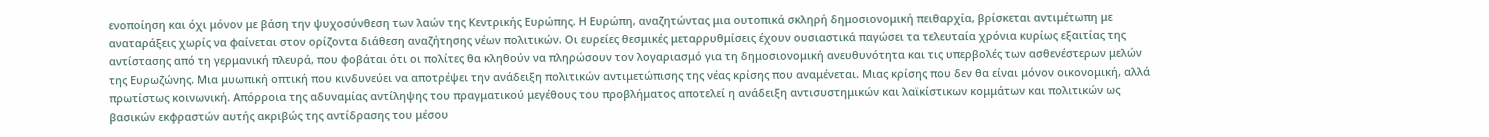ενοποίηση και όχι μόνον με βάση την ψυχοσύνθεση των λαών της Κεντρικής Ευρώπης. Η Ευρώπη, αναζητώντας μια ουτοπικά σκληρή δημοσιονομική πειθαρχία, βρίσκεται αντιμέτωπη με αναταράξεις χωρίς να φαίνεται στον ορίζοντα διάθεση αναζήτησης νέων πολιτικών. Οι ευρείες θεσμικές μεταρρυθμίσεις έχουν ουσιαστικά παγώσει τα τελευταία χρόνια κυρίως εξαιτίας της αντίστασης από τη γερμανική πλευρά, που φοβάται ότι οι πολίτες θα κληθούν να πληρώσουν τον λογαριασμό για τη δημοσιονομική ανευθυνότητα και τις υπερβολές των ασθενέστερων μελών της Ευρωζώνης. Μια μυωπική οπτική που κινδυνεύει να αποτρέψει την ανάδειξη πολιτικών αντιμετώπισης της νέας κρίσης που αναμένεται. Μιας κρίσης που δεν θα είναι μόνον οικονομική, αλλά πρωτίστως κοινωνική. Απόρροια της αδυναμίας αντίληψης του πραγματικού μεγέθους του προβλήματος αποτελεί η ανάδειξη αντισυστημικών και λαϊκίστικων κομμάτων και πολιτικών ως βασικών εκφραστών αυτής ακριβώς της αντίδρασης του μέσου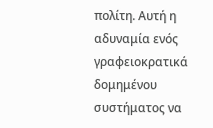πολίτη. Αυτή η αδυναμία ενός γραφειοκρατικά δομημένου συστήματος να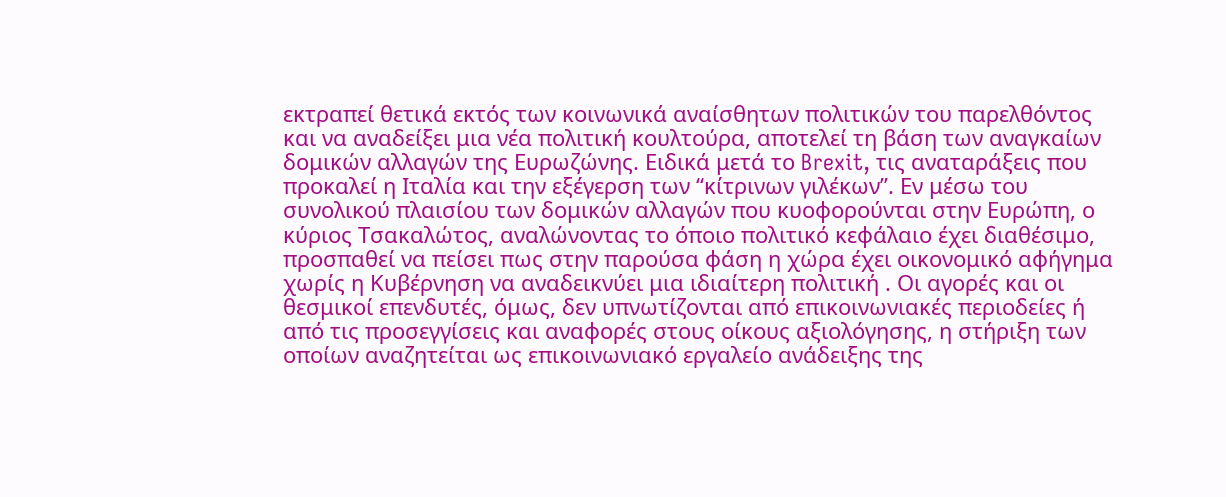εκτραπεί θετικά εκτός των κοινωνικά αναίσθητων πολιτικών του παρελθόντος και να αναδείξει μια νέα πολιτική κουλτούρα, αποτελεί τη βάση των αναγκαίων δομικών αλλαγών της Ευρωζώνης. Ειδικά μετά το Brexit, τις αναταράξεις που προκαλεί η Ιταλία και την εξέγερση των “κίτρινων γιλέκων”. Εν μέσω του συνολικού πλαισίου των δομικών αλλαγών που κυοφορούνται στην Ευρώπη, ο κύριος Τσακαλώτος, αναλώνοντας το όποιο πολιτικό κεφάλαιο έχει διαθέσιμο, προσπαθεί να πείσει πως στην παρούσα φάση η χώρα έχει οικονομικό αφήγημα χωρίς η Κυβέρνηση να αναδεικνύει μια ιδιαίτερη πολιτική . Οι αγορές και οι θεσμικοί επενδυτές, όμως, δεν υπνωτίζονται από επικοινωνιακές περιοδείες ή από τις προσεγγίσεις και αναφορές στους οίκους αξιολόγησης, η στήριξη των οποίων αναζητείται ως επικοινωνιακό εργαλείο ανάδειξης της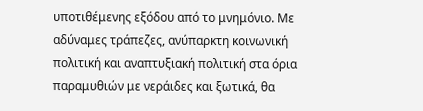υποτιθέμενης εξόδου από το μνημόνιο. Με αδύναμες τράπεζες, ανύπαρκτη κοινωνική πολιτική και αναπτυξιακή πολιτική στα όρια παραμυθιών με νεράιδες και ξωτικά, θα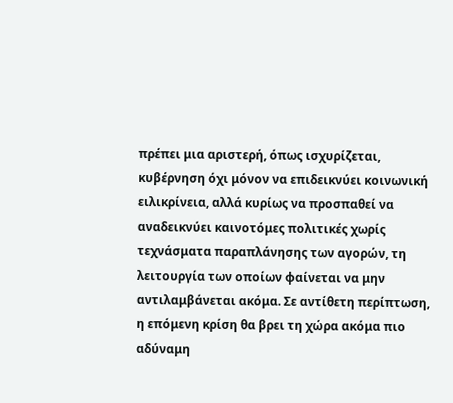πρέπει μια αριστερή, όπως ισχυρίζεται, κυβέρνηση όχι μόνον να επιδεικνύει κοινωνική ειλικρίνεια, αλλά κυρίως να προσπαθεί να αναδεικνύει καινοτόμες πολιτικές χωρίς τεχνάσματα παραπλάνησης των αγορών, τη λειτουργία των οποίων φαίνεται να μην αντιλαμβάνεται ακόμα. Σε αντίθετη περίπτωση, η επόμενη κρίση θα βρει τη χώρα ακόμα πιο αδύναμη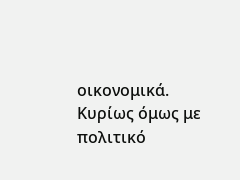οικονομικά. Κυρίως όμως με πολιτικό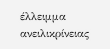έλλειμμα ανειλικρίνειας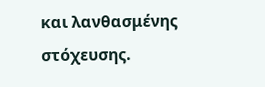και λανθασμένης στόχευσης.